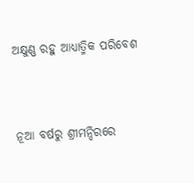ଅକ୍ଷୁଣ୍ଣ ରହୁ ଆଧ୍ୟାତ୍ମିକ ପରିବେଶ


ନୂଆ ବର୍ଷରୁ ଶ୍ରୀମନ୍ଦିରରେ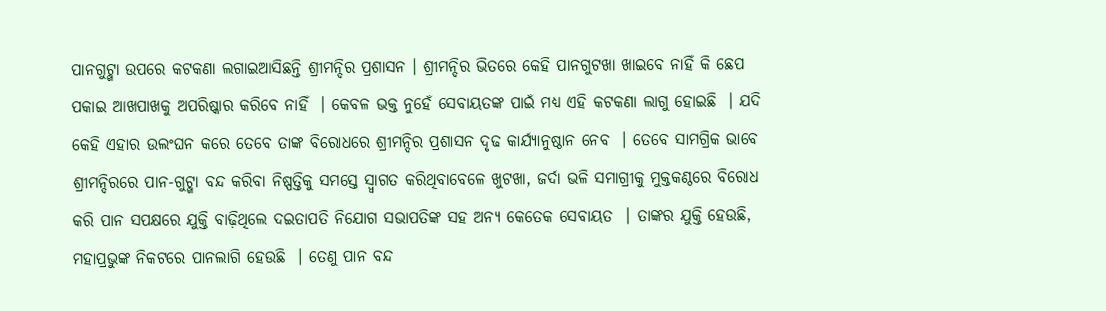ପାନଗୁଟ୍ଖା ଉପରେ କଟକଣା ଲଗାଇଆସିଛନ୍ତି ଶ୍ରୀମନ୍ଦିର ପ୍ରଶାସନ । ଶ୍ରୀମନ୍ଦିର ଭିତରେ କେହି ପାନଗୁଟଖା ଖାଇବେ ନାହିଁ କି ଛେପ ପକାଇ ଆଖପାଖକୁ ଅପରିଷ୍କାର କରିବେ ନାହିଁ  । କେବଳ ଭକ୍ତ ନୁହେଁ ସେବାୟତଙ୍କ ପାଇଁ ମଧ୍ୟ ଏହି କଟକଣା ଲାଗୁ ହୋଇଛି  । ଯଦି କେହି ଏହାର ଉଲଂଘନ କରେ ତେବେ ତାଙ୍କ ବିରୋଧରେ ଶ୍ରୀମନ୍ଦିର ପ୍ରଶାସନ ଦୃଢ କାର୍ଯ୍ୟାନୁଷ୍ଠାନ ନେବ  । ତେବେ ସାମଗ୍ରିକ ଭାବେ ଶ୍ରୀମନ୍ଦିରରେ ପାନ-ଗୁଟ୍ଖା ବନ୍ଦ କରିବା ନିଷ୍ପତ୍ତିକୁ ସମସ୍ତେ ସ୍ୱ୍ୱାଗତ କରିଥିବାବେଳେ ଖୁଟଖା, ଜର୍ଦା ଭଳି ସମାଗ୍ରୀକୁ ମୁକ୍ତକଣ୍ଠରେ ବିରୋଧ କରି ପାନ ସପକ୍ଷରେ ଯୁକ୍ତି ବାଢ଼ିଥିଲେ ଦଇତାପତି ନିଯୋଗ ସଭାପତିଙ୍କ ସହ ଅନ୍ୟ କେତେକ ସେବାୟତ  । ତାଙ୍କର ଯୁକ୍ତି ହେଉଛି, ମହାପ୍ରଭୁଙ୍କ ନିକଟରେ ପାନଲାଗି ହେଉଛି  । ତେଣୁ ପାନ ବନ୍ଦ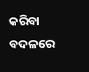କରିବା ବଦଳରେ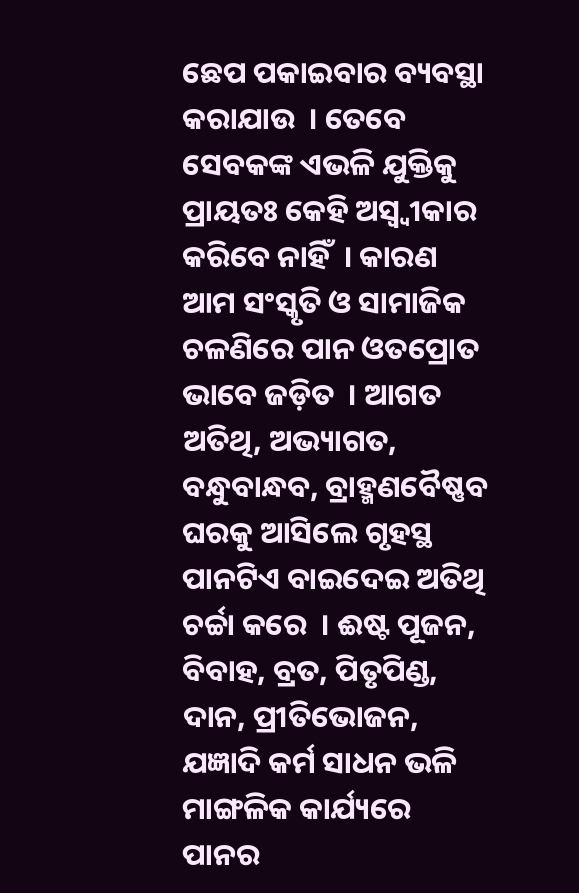ଛେପ ପକାଇବାର ବ୍ୟବସ୍ଥା କରାଯାଉ  । ତେବେ ସେବକଙ୍କ ଏଭଳି ଯୁକ୍ତିକୁ ପ୍ରାୟତଃ କେହି ଅସ୍ୱ୍ୱୀକାର କରିବେ ନାହିଁ  । କାରଣ ଆମ ସଂସ୍କୃତି ଓ ସାମାଜିକ ଚଳଣିରେ ପାନ ଓତପ୍ରୋତ ଭାବେ ଜଡ଼ିତ  । ଆଗତ ଅତିଥି, ଅଭ୍ୟାଗତ, ବନ୍ଧୁବାନ୍ଧବ, ବ୍ରାହ୍ମଣବୈଷ୍ଣବ ଘରକୁ ଆସିଲେ ଗୃହସ୍ଥ ପାନଟିଏ ବାଇଦେଇ ଅତିଥି ଚର୍ଚ୍ଚା କରେ  । ଈଷ୍ଟ ପୂଜନ, ବିବାହ, ବ୍ରତ, ପିତୃପିଣ୍ଡ, ଦାନ, ପ୍ରୀତିଭୋଜନ, ଯଜ୍ଞାଦି କର୍ମ ସାଧନ ଭଳି ମାଙ୍ଗଳିକ କାର୍ଯ୍ୟରେ ପାନର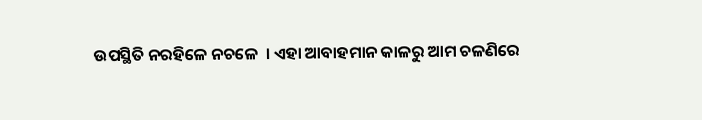ଉପସ୍ଥିତି ନରହିଳେ ନଚଳେ  । ଏହା ଆବାହମାନ କାଳରୁ ଆମ ଚଳଣିରେ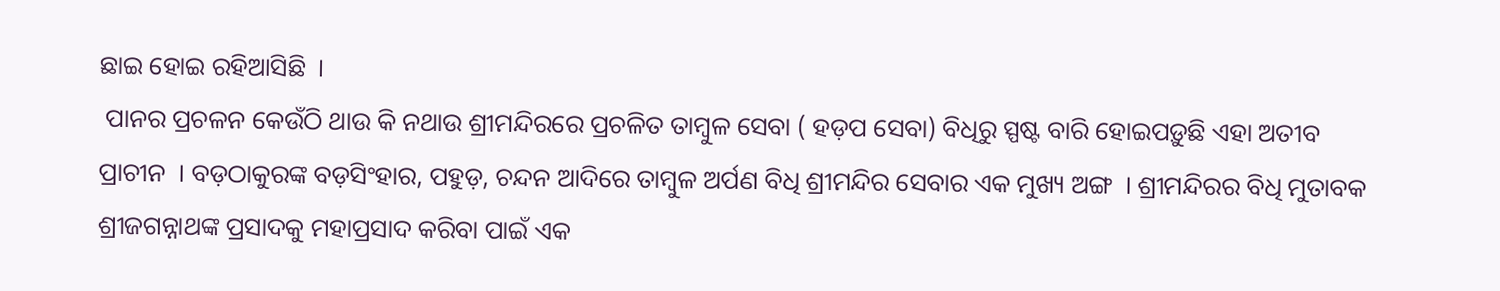ଛାଇ ହୋଇ ରହିଆସିଛି  ।
 ପାନର ପ୍ରଚଳନ କେଉଁଠି ଥାଉ କି ନଥାଉ ଶ୍ରୀମନ୍ଦିରରେ ପ୍ରଚଳିତ ତାମ୍ବୁଳ ସେବା ( ହଡ଼ପ ସେବା) ବିଧିରୁ ସ୍ପଷ୍ଟ ବାରି ହୋଇପଡ଼ୁଛି ଏହା ଅତୀବ ପ୍ରାଚୀନ  । ବଡ଼ଠାକୁରଙ୍କ ବଡ଼ସିଂହାର, ପହୁଡ଼, ଚନ୍ଦନ ଆଦିରେ ତାମ୍ବୁଳ ଅର୍ପଣ ବିଧି ଶ୍ରୀମନ୍ଦିର ସେବାର ଏକ ମୁଖ୍ୟ ଅଙ୍ଗ  । ଶ୍ରୀମନ୍ଦିରର ବିଧି ମୁତାବକ ଶ୍ରୀଜଗନ୍ନାଥଙ୍କ ପ୍ରସାଦକୁ ମହାପ୍ରସାଦ କରିବା ପାଇଁ ଏକ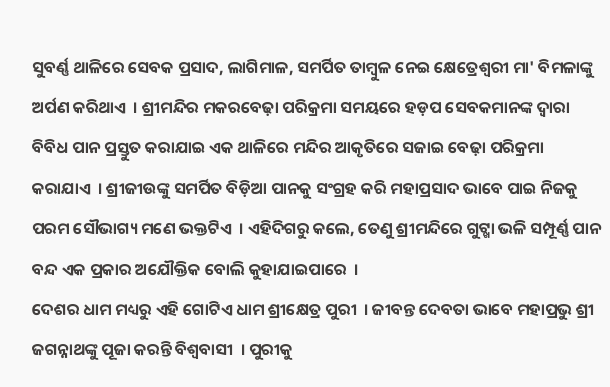ସୁବର୍ଣ୍ଣ ଥାଳିରେ ସେବକ ପ୍ରସାଦ, ଲାଗିମାଳ, ସମର୍ପିତ ତାମ୍ବୁଳ ନେଇ କ୍ଷେତ୍ରେଶ୍ୱରୀ ମା' ବିମଳାଙ୍କୁ ଅର୍ପଣ କରିଥାଏ  । ଶ୍ରୀମନ୍ଦିର ମକରବେଢ଼ା ପରିକ୍ରମା ସମୟରେ ହଡ଼ପ ସେବକମାନଙ୍କ ଦ୍ୱାରା ବିବିଧ ପାନ ପ୍ରସ୍ତୁତ କରାଯାଇ ଏକ ଥାଳିରେ ମନ୍ଦିର ଆକୃତିରେ ସଜାଇ ବେଢ଼ା ପରିକ୍ରମା କରାଯାଏ  । ଶ୍ରୀଜୀଉଙ୍କୁ ସମର୍ପିତ ବିଡ଼ିଆ ପାନକୁ ସଂଗ୍ରହ କରି ମହାପ୍ରସାଦ ଭାବେ ପାଇ ନିଜକୁ ପରମ ସୌଭାଗ୍ୟ ମଣେ ଭକ୍ତଟିଏ  । ଏହିଦିଗରୁ କଲେ, ତେଣୁ ଶ୍ରୀମନ୍ଦିରେ ଗୁଟ୍ଖା ଭଳି ସମ୍ପୂର୍ଣ୍ଣ ପାନ ବନ୍ଦ ଏକ ପ୍ରକାର ଅଯୌକ୍ତିକ ବୋଲି କୁହାଯାଇପାରେ  ।
ଦେଶର ଧାମ ମଧ୍ୟରୁ ଏହି ଗୋଟିଏ ଧାମ ଶ୍ରୀକ୍ଷେତ୍ର ପୁରୀ  । ଜୀବନ୍ତ ଦେବତା ଭାବେ ମହାପ୍ରଭୁ ଶ୍ରୀ ଜଗନ୍ନାଥଙ୍କୁ ପୂଜା କରନ୍ତି ବିଶ୍ୱବାସୀ  । ପୁରୀକୁ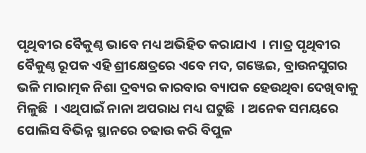ପୃଥିବୀର ବୈକୁଣ୍ଠ ଭାବେ ମଧ୍ୟ ଅଭିହିତ କରାଯାଏ  । ମାତ୍ର ପୃଥିବୀର ବୈକୁଣ୍ଠ ରୂପକ ଏହି ଶ୍ରୀକ୍ଷେତ୍ରରେ ଏବେ ମଦ, ଗଞ୍ଜେଇ, ବ୍ରାଉନସୁଗର ଭଳି ମାରାତ୍ମକ ନିଶା ଦ୍ରବ୍ୟର କାରବାର ବ୍ୟାପକ ହେଉଥିବା ଦେଖିବାକୁ ମିଳୁଛି  । ଏଥିପାଇଁ ନାନା ଅପରାଧ ମଧ୍ୟ ଘଟୁଛି  । ଅନେକ ସମୟରେ ପୋଲିସ ବିଭିନ୍ନ ସ୍ଥାନରେ ଚଢାଉ କରି ବିପୁଳ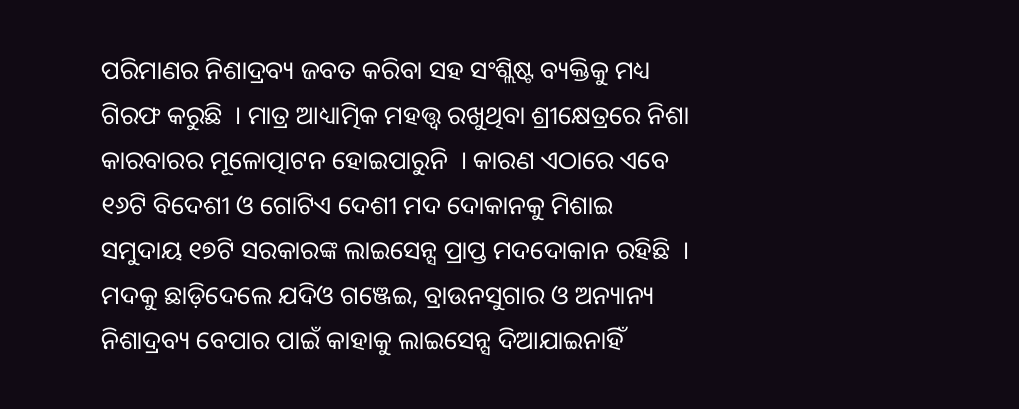ପରିମାଣର ନିଶାଦ୍ରବ୍ୟ ଜବତ କରିବା ସହ ସଂଶ୍ଲିଷ୍ଟ ବ୍ୟକ୍ତିକୁ ମଧ୍ୟ ଗିରଫ କରୁଛି  । ମାତ୍ର ଆଧ୍ୟାତ୍ମିକ ମହତ୍ତ୍ୱ ରଖୁଥିବା ଶ୍ରୀକ୍ଷେତ୍ରରେ ନିଶା କାରବାରର ମୂଳୋତ୍ପାଟନ ହୋଇପାରୁନି  । କାରଣ ଏଠାରେ ଏବେ ୧୬ଟି ବିଦେଶୀ ଓ ଗୋଟିଏ ଦେଶୀ ମଦ ଦୋକାନକୁ ମିଶାଇ ସମୁଦାୟ ୧୭ଟି ସରକାରଙ୍କ ଲାଇସେନ୍ସ ପ୍ରାପ୍ତ ମଦଦୋକାନ ରହିଛି  । ମଦକୁ ଛାଡ଼ିଦେଲେ ଯଦିଓ ଗଞ୍ଜେଇ, ବ୍ରାଉନସୁଗାର ଓ ଅନ୍ୟାନ୍ୟ ନିଶାଦ୍ରବ୍ୟ ବେପାର ପାଇଁ କାହାକୁ ଲାଇସେନ୍ସ ଦିଆଯାଇନାହିଁ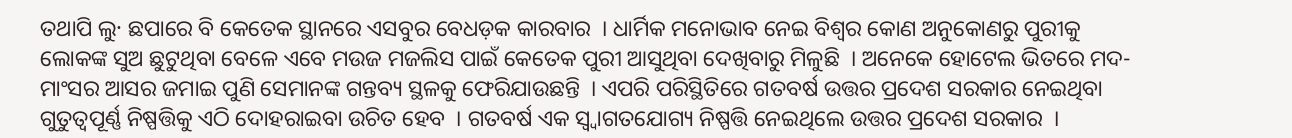ତଥାପି ଲୁ· ଛପାରେ ବି କେତେକ ସ୍ଥାନରେ ଏସବୁର ବେଧଡ଼କ କାରବାର  । ଧାର୍ମିକ ମନୋଭାବ ନେଇ ବିଶ୍ୱର କୋଣ ଅନୁକୋଣରୁ ପୁରୀକୁ ଲୋକଙ୍କ ସୁଅ ଛୁଟୁଥିବା ବେଳେ ଏବେ ମଉଜ ମଜଲିସ ପାଇଁ କେତେକ ପୁରୀ ଆସୁଥିବା ଦେଖିବାରୁ ମିଳୁଛି  । ଅନେକେ ହୋଟେଲ ଭିତରେ ମଦ-ମାଂସର ଆସର ଜମାଇ ପୁଣି ସେମାନଙ୍କ ଗନ୍ତବ୍ୟ ସ୍ଥଳକୁ ଫେରିଯାଉଛନ୍ତି  । ଏପରି ପରିସ୍ଥିତିରେ ଗତବର୍ଷ ଉତ୍ତର ପ୍ରଦେଶ ସରକାର ନେଇଥିବା ଗୁତୁତ୍ୱପୂର୍ଣ୍ଣ ନିଷ୍ପତ୍ତିକୁ ଏଠି ଦୋହରାଇବା ଉଚିତ ହେବ  । ଗତବର୍ଷ ଏକ ସ୍ୱ୍ୱାଗତଯୋଗ୍ୟ ନିଷ୍ପତ୍ତି ନେଇଥିଲେ ଉତ୍ତର ପ୍ରଦେଶ ସରକାର  ।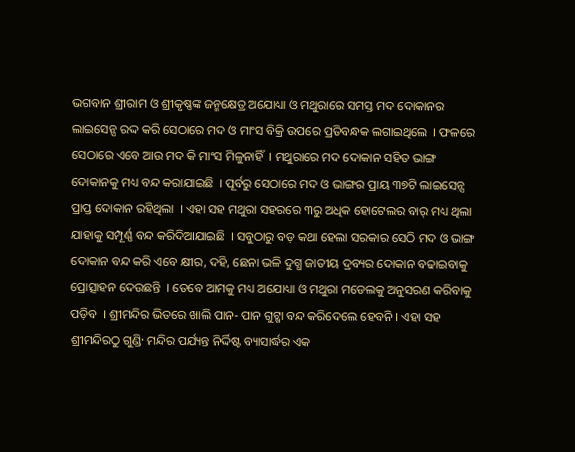ଭଗବାନ ଶ୍ରୀରାମ ଓ ଶ୍ରୀକୃଷ୍ଣଙ୍କ ଜନ୍ମକ୍ଷେତ୍ର ଅଯୋଧ୍ୟା ଓ ମଥୁରାରେ ସମସ୍ତ ମଦ ଦୋକାନର ଲାଇସେନ୍ସ ରଦ୍ଦ କରି ସେଠାରେ ମଦ ଓ ମାଂସ ବିକ୍ରି ଉପରେ ପ୍ରତିବନ୍ଧକ ଲଗାଇଥିଲେ  । ଫଳରେ ସେଠାରେ ଏବେ ଆଉ ମଦ କି ମାଂସ ମିଳୁନାହିଁ  । ମଥୁରାରେ ମଦ ଦୋକାନ ସହିତ ଭାଙ୍ଗ ଦୋକାନକୁ ମଧ୍ୟ ବନ୍ଦ କରାଯାଇଛି  । ପୂର୍ବରୁ ସେଠାରେ ମଦ ଓ ଭାଙ୍ଗର ପ୍ରାୟ ୩୭ଟି ଲାଇସେନ୍ସ ପ୍ରାପ୍ତ ଦୋକାନ ରହିଥିଲା  । ଏହା ସହ ମଥୁରା ସହରରେ ୩ରୁ ଅଧିକ ହୋଟେଲର ବାର୍ ମଧ୍ୟ ଥିଲା ଯାହାକୁ ସମ୍ପୂର୍ଣ୍ଣ ବନ୍ଦ କରିଦିଆଯାଇଛି  । ସବୁଠାରୁ ବଡ଼ କଥା ହେଲା ସରକାର ସେଠି ମଦ ଓ ଭାଙ୍ଗ ଦୋକାନ ବନ୍ଦ କରି ଏବେ କ୍ଷୀର, ଦହି, ଛେନା ଭଳି ଦୁଗ୍ଧ ଜାତୀୟ ଦ୍ରବ୍ୟର ଦୋକାନ ବଢାଇବାକୁ ପ୍ରୋତ୍ସାହନ ଦେଉଛନ୍ତି  । ତେବେ ଆମକୁ ମଧ୍ୟ ଅଯୋଧ୍ୟା ଓ ମଥୁରା ମଡେଲକୁ ଅନୁସରଣ କରିବାକୁ ପଡ଼ିବ  । ଶ୍ରୀମନ୍ଦିର ଭିତରେ ଖାଲି ପାନ- ପାନ ଗୁଟ୍ଖା ବନ୍ଦ କରିଦେଲେ ହେବନି । ଏହା ସହ ଶ୍ରୀମନ୍ଦିରଠୁ ଗୁଣ୍ଡି· ମନ୍ଦିର ପର୍ଯ୍ୟନ୍ତ ନିର୍ଦ୍ଦିଷ୍ଟ ବ୍ୟାସାର୍ଦ୍ଧର ଏକ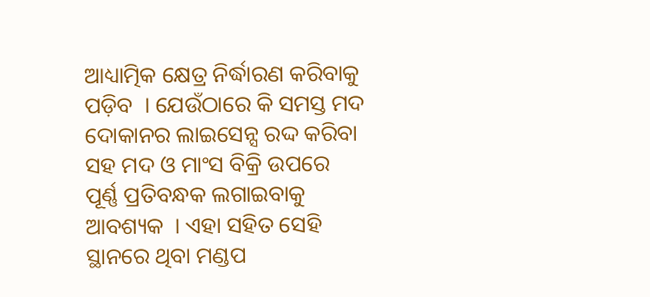ଆଧ୍ୟାତ୍ମିକ କ୍ଷେତ୍ର ନିର୍ଦ୍ଧାରଣ କରିବାକୁ ପଡ଼ିବ  । ଯେଉଁଠାରେ କି ସମସ୍ତ ମଦ ଦୋକାନର ଲାଇସେନ୍ସ ରଦ୍ଦ କରିବା ସହ ମଦ ଓ ମାଂସ ବିକ୍ରି ଉପରେ ପୂର୍ଣ୍ଣ ପ୍ରତିବନ୍ଧକ ଲଗାଇବାକୁ ଆବଶ୍ୟକ  । ଏହା ସହିତ ସେହି ସ୍ଥାନରେ ଥିବା ମଣ୍ଡପ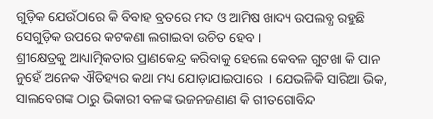ଗୁଡ଼ିକ ଯେଉଁଠାରେ କି ବିବାହ ବ୍ରତରେ ମଦ ଓ ଆମିଷ ଖାଦ୍ୟ ଉପଲବ୍ଧ ରହୁଛି ସେଗୁଡ଼ିକ ଉପରେ କଟକଣା ଲଗାଇବା ଉଚିତ ହେବ ।
ଶ୍ରୀକ୍ଷେତ୍ରକୁ ଆଧ୍ୟାତ୍ମିକତାର ପ୍ରାଣକେନ୍ଦ୍ର କରିବାକୁ ହେଲେ କେବଳ ଗୁଟଖା କି ପାନ ନୁହେଁ ଅନେକ ଐତିହ୍ୟର କଥା ମଧ୍ୟ ଯୋଡ଼ାଯାଇପାରେ  । ଯେଭଳିକି ସାରିଆ ଭିକ, ସାଲବେଗଙ୍କ ଠାରୁ ଭିକାରୀ ବଳଙ୍କ ଭଜନଜଣାଣ କି ଗୀତଗୋବିନ୍ଦ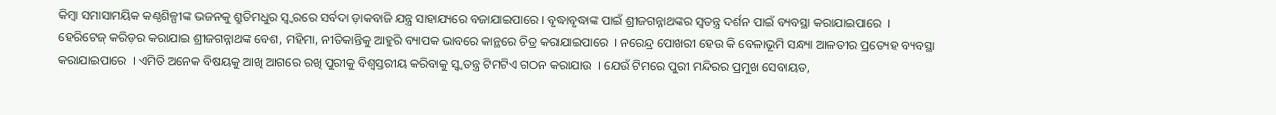କିମ୍ବା ସମାସାମୟିକ କଣ୍ଠଶିଳ୍ପୀଙ୍କ ଭଜନକୁ ଶ୍ରୁତିମଧୁର ସ୍ୱ୍ୱରରେ ସର୍ବଦା ଡ଼ାକବାଜି ଯନ୍ତ୍ର ସାହାଯ୍ୟରେ ବଜାଯାଇପାରେ । ବୃଦ୍ଧାବୃଦ୍ଧାଙ୍କ ପାଇଁ ଶ୍ରୀଜଗନ୍ନାଥଙ୍କର ସ୍ୱତନ୍ତ୍ର ଦର୍ଶନ ପାଇଁ ବ୍ୟବସ୍ଥା କରାଯାଇପାରେ  । ହେରିଟେଜ୍ କରିଡ଼ର କରାଯାଇ ଶ୍ରୀଜଗନ୍ନାଥଙ୍କ ବେଶ, ମହିମା, ନୀତିକାନ୍ତିକୁ ଆହୁରି ବ୍ୟାପକ ଭାବରେ କାନ୍ଥରେ ଚିତ୍ର କରାଯାଇପାରେ  । ନରେନ୍ଦ୍ର ପୋଖରୀ ହେଉ କି ବେଳାଭୂମି ସନ୍ଧ୍ୟା ଆଳତୀର ପ୍ରତ୍ୟେହ ବ୍ୟବସ୍ଥା କରାଯାଇପାରେ  । ଏମିତି ଅନେକ ବିଷୟକୁ ଆଖି ଆଗରେ ରଖି ପୁରୀକୁ ବିଶ୍ୱସ୍ତରୀୟ କରିବାକୁ ସ୍ୱ୍ୱତନ୍ତ୍ର ଟିମଟିଏ ଗଠନ କରାଯାଉ  । ଯେଉଁ ଟିମରେ ପୁରୀ ମନ୍ଦିରର ପ୍ରମୁଖ ସେବାୟତ,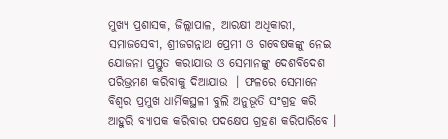ମୁଖ୍ୟ ପ୍ରଶାସକ, ଜିଲ୍ଲାପାଳ, ଆରକ୍ଷୀ ଅଧିକାରୀ, ସମାଜସେବୀ, ଶ୍ରୀଜଗନ୍ନାଥ ପ୍ରେମୀ ଓ ଗବେଷକଙ୍କୁ ନେଇ ଯୋଜନା ପ୍ରସ୍ତୁତ କରାଯାଉ ଓ ସେମାନଙ୍କୁ ଦେଶବିଦେଶ ପରିଭ୍ରମଣ କରିବାକୁ ଦିଆଯାଉ  । ଫଳରେ ସେମାନେ ବିଶ୍ୱର ପ୍ରମୁଖ ଧାର୍ମିକସ୍ଥଳୀ ବୁଲି ଅନୁଭୂତି ସଂଗ୍ରହ କରି ଆହୁରି ବ୍ୟାପକ କରିବାର ପଦକ୍ଷେପ ଗ୍ରହଣ କରିପାରିବେ ।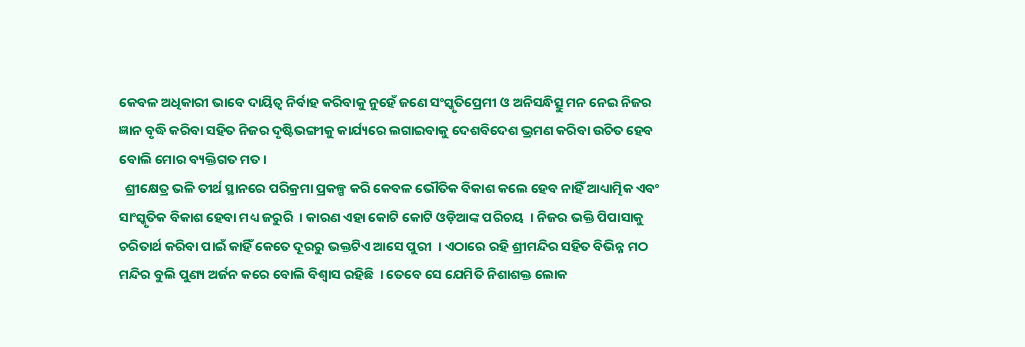କେବଳ ଅଧିକାରୀ ଭାବେ ଦାୟିତ୍ୱ ନିର୍ବାହ କରିବାକୁ ନୁହେଁ ଜଣେ ସଂସ୍କୃତିପ୍ରେମୀ ଓ ଅନିସନ୍ଧିତ୍ସୁ ମନ ନେଇ ନିଜର ଜ୍ଞାନ ବୃଦ୍ଧି କରିବା ସହିତ ନିଜର ଦୃଷ୍ଟିଭଙ୍ଗୀକୁ କାର୍ଯ୍ୟରେ ଲଗାଇବାକୁ ଦେଶବିଦେଶ ଭ୍ରମଣ କରିବା ଉଚିତ ହେବ ବୋଲି ମୋର ବ୍ୟକ୍ତିଗତ ମତ ।
  ଶ୍ରୀକ୍ଷେତ୍ର ଭଳି ତୀର୍ଥ ସ୍ଥାନରେ ପରିକ୍ରମା ପ୍ରକଳ୍ପ କରି କେବଳ ଭୌତିକ ବିକାଶ କଲେ ହେବ ନାହିଁ ଆଧ୍ୟାତ୍ମିକ ଏବଂ ସାଂସ୍କୃତିକ ବିକାଶ ହେବା ମଧ୍ୟ ଜରୁରି  । କାରଣ ଏହା କୋଟି କୋଟି ଓଡ଼ିଆଙ୍କ ପରିଚୟ  । ନିଜର ଭକ୍ତି ପିପାସାକୁ ଚରିତାର୍ଥ କରିବା ପାଇଁ କାହିଁ କେତେ ଦୂରରୁ ଭକ୍ତଟିଏ ଆସେ ପୁରୀ  । ଏଠାରେ ରହି ଶ୍ରୀମନ୍ଦିର ସହିତ ବିଭିନ୍ନ ମଠ ମନ୍ଦିର ବୁଲି ପୁଣ୍ୟ ଅର୍ଜନ କରେ ବୋଲି ବିଶ୍ୱାସ ରହିଛି  । ତେବେ ସେ ଯେମିତି ନିଶାଶକ୍ତ ଲୋକ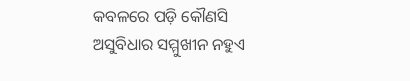କବଳରେ ପଡ଼ି କୌଣସି ଅସୁବିଧାର ସମ୍ମୁଖୀନ ନହୁଏ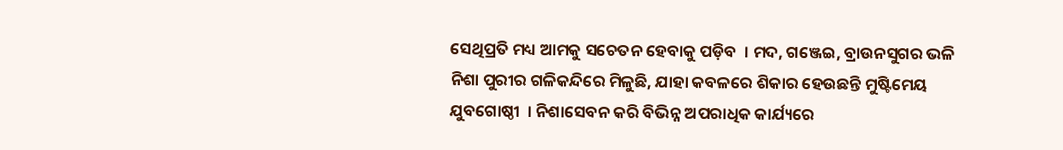ସେଥିପ୍ରତି ମଧ୍ୟ ଆମକୁ ସଚେତନ ହେବାକୁ ପଡ଼ିବ  । ମଦ, ଗଞ୍ଜେଇ, ବ୍ରାଉନସୁଗର ଭଳି ନିଶା ପୁରୀର ଗଳିକନ୍ଦିରେ ମିଳୁଛି, ଯାହା କବଳରେ ଶିକାର ହେଉଛନ୍ତି ମୁଷ୍ଟିମେୟ ଯୁବଗୋଷ୍ଠୀ  । ନିଶାସେବନ କରି ବିଭିନ୍ନ ଅପରାଧିକ କାର୍ଯ୍ୟରେ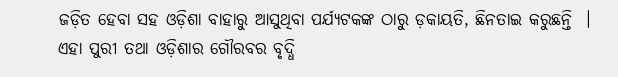ଜଡ଼ିତ ହେବା ସହ ଓଡ଼ିଶା ବାହାରୁ ଆସୁଥିବା ପର୍ଯ୍ୟଟକଙ୍କ ଠାରୁ ଡ଼କାୟତି, ଛିନତାଇ କରୁଛନ୍ତି  । ଏହା ପୁରୀ ତଥା ଓଡ଼ିଶାର ଗୌରବର ବୃଦ୍ଧି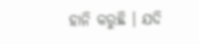ହାନି କରୁଛି । ଯଦି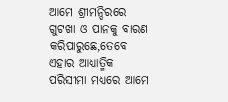ଆମେ ଶ୍ରୀମନ୍ଦିରରେ ଗୁଟଖା ଓ ପାନକୁ ବାରଣ କରିପାରୁଛେ,ତେବେ ଏହାର ଆଧ୍ୟାତ୍ମିକ ପରିସୀମା ମଧ୍ୟରେ ଆମେ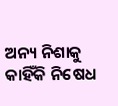ଅନ୍ୟ ନିଶାକୁ କାହିଁକି ନିଷେଧ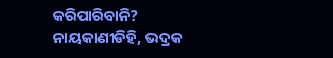କରିପାରିବାନି?
ନାୟକାଣୀଡିହି, ଭଦ୍ରକ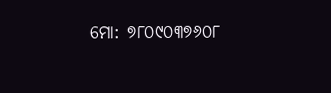ମୋ: ୭୮୦୯୦୩୭୬୦୮